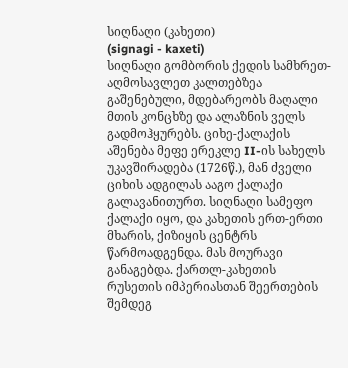სიღნაღი (კახეთი)
(signagi - kaxeti)
სიღნაღი გომბორის ქედის სამხრეთ-აღმოსავლეთ კალთებზეა გაშენებული, მდებარეობს მაღალი მთის კონცხზე და ალაზნის ველს გადმოჰყურებს. ციხე-ქალაქის აშენება მეფე ერეკლე II-ის სახელს უკავშირადება (1726წ.), მან ძველი ციხის ადგილას ააგო ქალაქი გალავანითურთ. სიღნაღი სამეფო ქალაქი იყო, და კახეთის ერთ-ერთი მხარის, ქიზიყის ცენტრს წარმოადგენდა. მას მოურავი განაგებდა. ქართლ-კახეთის რუსეთის იმპერიასთან შეერთების შემდეგ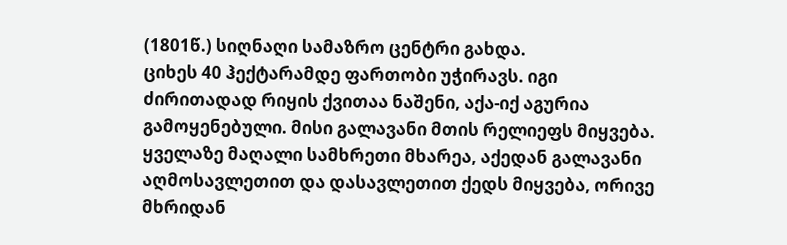(1801წ.) სიღნაღი სამაზრო ცენტრი გახდა.
ციხეს 40 ჰექტარამდე ფართობი უჭირავს. იგი ძირითადად რიყის ქვითაა ნაშენი, აქა-იქ აგურია გამოყენებული. მისი გალავანი მთის რელიეფს მიყვება. ყველაზე მაღალი სამხრეთი მხარეა, აქედან გალავანი აღმოსავლეთით და დასავლეთით ქედს მიყვება, ორივე მხრიდან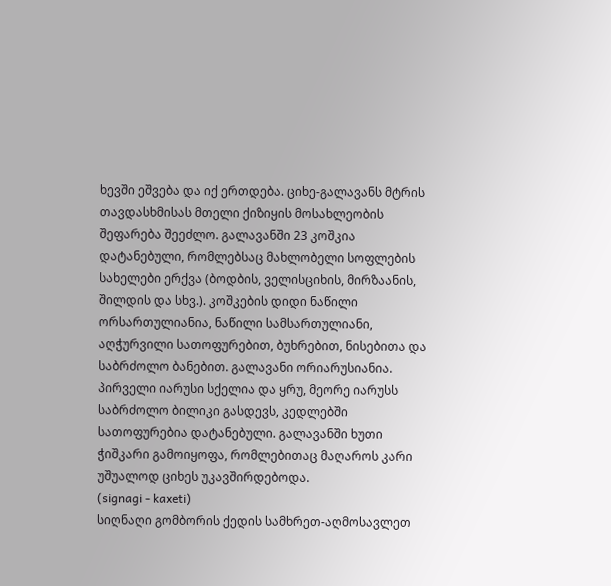ხევში ეშვება და იქ ერთდება. ციხე-გალავანს მტრის თავდასხმისას მთელი ქიზიყის მოსახლეობის შეფარება შეეძლო. გალავანში 23 კოშკია დატანებული, რომლებსაც მახლობელი სოფლების სახელები ერქვა (ბოდბის, ველისციხის, მირზაანის, შილდის და სხვ.). კოშკების დიდი ნაწილი ორსართულიანია, ნაწილი სამსართულიანი, აღჭურვილი სათოფურებით, ბუხრებით, ნისებითა და საბრძოლო ბანებით. გალავანი ორიარუსიანია. პირველი იარუსი სქელია და ყრუ, მეორე იარუსს საბრძოლო ბილიკი გასდევს, კედლებში სათოფურებია დატანებული. გალავანში ხუთი ჭიშკარი გამოიყოფა, რომლებითაც მაღაროს კარი უშუალოდ ციხეს უკავშირდებოდა.
(signagi - kaxeti)
სიღნაღი გომბორის ქედის სამხრეთ-აღმოსავლეთ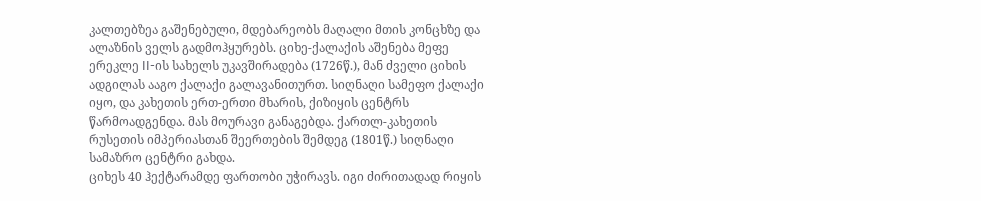კალთებზეა გაშენებული, მდებარეობს მაღალი მთის კონცხზე და ალაზნის ველს გადმოჰყურებს. ციხე-ქალაქის აშენება მეფე ერეკლე II-ის სახელს უკავშირადება (1726წ.), მან ძველი ციხის ადგილას ააგო ქალაქი გალავანითურთ. სიღნაღი სამეფო ქალაქი იყო, და კახეთის ერთ-ერთი მხარის, ქიზიყის ცენტრს წარმოადგენდა. მას მოურავი განაგებდა. ქართლ-კახეთის რუსეთის იმპერიასთან შეერთების შემდეგ (1801წ.) სიღნაღი სამაზრო ცენტრი გახდა.
ციხეს 40 ჰექტარამდე ფართობი უჭირავს. იგი ძირითადად რიყის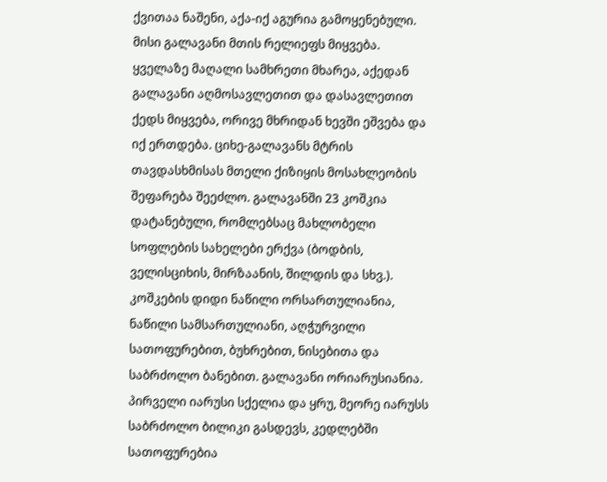ქვითაა ნაშენი, აქა-იქ აგურია გამოყენებული. მისი გალავანი მთის რელიეფს მიყვება. ყველაზე მაღალი სამხრეთი მხარეა, აქედან გალავანი აღმოსავლეთით და დასავლეთით ქედს მიყვება, ორივე მხრიდან ხევში ეშვება და იქ ერთდება. ციხე-გალავანს მტრის თავდასხმისას მთელი ქიზიყის მოსახლეობის შეფარება შეეძლო. გალავანში 23 კოშკია დატანებული, რომლებსაც მახლობელი სოფლების სახელები ერქვა (ბოდბის, ველისციხის, მირზაანის, შილდის და სხვ.). კოშკების დიდი ნაწილი ორსართულიანია, ნაწილი სამსართულიანი, აღჭურვილი სათოფურებით, ბუხრებით, ნისებითა და საბრძოლო ბანებით. გალავანი ორიარუსიანია. პირველი იარუსი სქელია და ყრუ, მეორე იარუსს საბრძოლო ბილიკი გასდევს, კედლებში სათოფურებია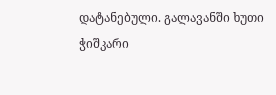დატანებული. გალავანში ხუთი ჭიშკარი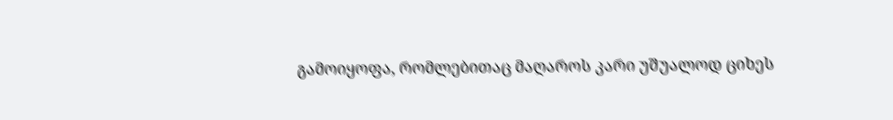გამოიყოფა, რომლებითაც მაღაროს კარი უშუალოდ ციხეს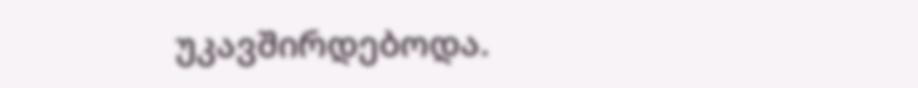უკავშირდებოდა.